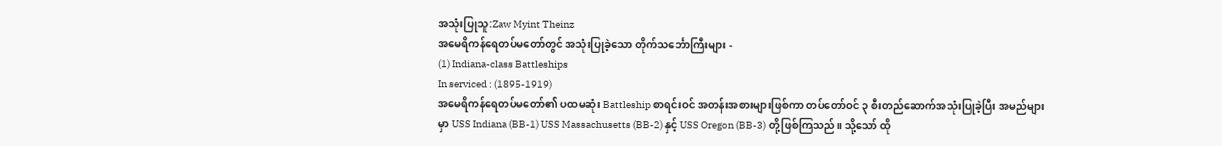အသုံးပြုသူ:Zaw Myint Theinz
အမေရိကန်ရေတပ်မတော်တွင် အသုံးပြုခဲ့သော တိုက်သင်္ဘောကြီးများ -
(1) Indiana-class Battleships
In serviced : (1895-1919)
အမေရိကန်ရေတပ်မတော်၏ ပထမဆုံး Battleship စာရင်းဝင် အတန်းအစားများဖြစ်ကာ တပ်တော်ဝင် ၃ စီးတည်ဆောက်အသုံးပြုခဲ့ပြီး အမည်များမှာ USS Indiana (BB-1) USS Massachusetts (BB-2) နှင့် USS Oregon (BB-3) တို့ဖြစ်ကြသည်။ သို့သော် ထို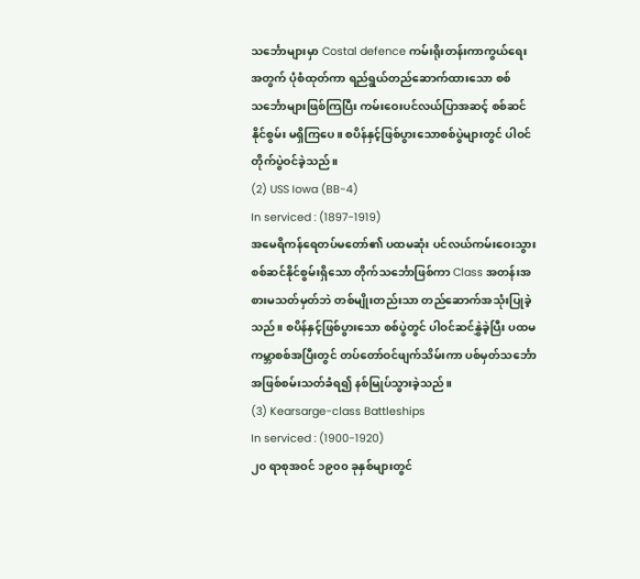သင်္ဘောများမှာ Costal defence ကမ်းရိုးတန်းကာကွယ်ရေးအတွက် ပုံစံထုတ်ကာ ရည်ရွယ်တည်ဆောက်ထားသော စစ်သင်္ဘောများဖြစ်ကြပြီး ကမ်းဝေးပင်လယ်ပြာအဆင့် စစ်ဆင်နိုင်စွမ်း မရှိကြပေ။ စပိန်နှင့်ဖြစ်ပွားသောစစ်ပွဲများတွင် ပါဝင်တိုက်ပွဲဝင်ခဲ့သည်။
(2) USS Iowa (BB-4)
In serviced : (1897-1919)
အမေရိကန်ရေတပ်မတော်၏ ပထမဆုံး ပင်လယ်ကမ်းဝေးသွား စစ်ဆင်နိုင်စွမ်းရှိသော တိုက်သင်္ဘောဖြစ်ကာ Class အတန်းအစားမသတ်မှတ်ဘဲ တစ်မျိုးတည်းသာ တည်ဆောက်အသုံးပြုခဲ့သည်။ စပိန်နှင့်ဖြစ်ပွားသော စစ်ပွဲတွင် ပါဝင်ဆင်နွှဲခဲ့ပြီး ပထမကမ္ဘာစစ်အပြီးတွင် တပ်တော်ဝင်ဖျက်သိမ်းကာ ပစ်မှတ်သင်္ဘောအဖြစ်စမ်းသတ်ခံရ၍ နစ်မြုပ်သွားခဲ့သည်။
(3) Kearsarge-class Battleships
In serviced : (1900-1920)
၂၀ ရာစုအဝင် ၁၉၀၀ ခုနှစ်များတွင်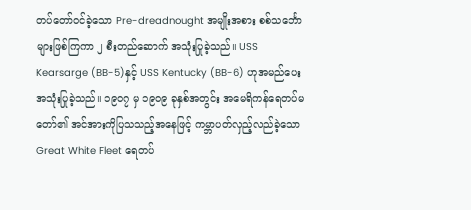တပ်တော်ဝင်ခဲ့သော Pre-dreadnought အမျိုးအစား စစ်သင်္ဘောများဖြစ်ကြကာ ၂ စီးတည်ဆောက် အသုံးပြုခဲ့သည်။ USS Kearsarge (BB-5)နှင့် USS Kentucky (BB-6) ဟုအမည်ပေး အသုံးပြုခဲ့သည်။ ၁၉၀၇ မှ ၁၉၀၉ ခုနှစ်အတွင်း အမေရိကန်ရေတပ်မတော်၏ အင်အားကိုပြသသည့်အနေဖြင့် ကမ္ဘာပတ်လှည့်လည်ခဲ့သော Great White Fleet ရေတပ်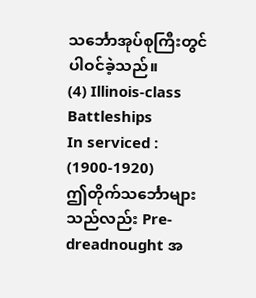သင်္ဘောအုပ်စုကြီးတွင် ပါဝင်ခဲ့သည်။
(4) Illinois-class Battleships
In serviced : (1900-1920)
ဤတိုက်သင်္ဘောများသည်လည်း Pre-dreadnought အ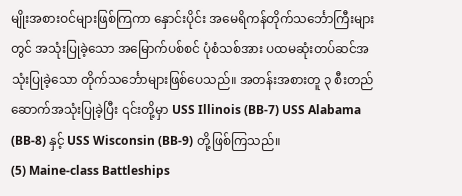မျိုးအစားဝင်များဖြစ်ကြကာ နှောင်းပိုင်း အမေရိကန်တိုက်သင်္ဘောကြီးများတွင် အသုံးပြုခဲ့သော အမြောက်ပစ်စင် ပုံစံသစ်အား ပထမဆုံးတပ်ဆင်အသုံးပြုခဲ့သော တိုက်သင်္ဘောများဖြစ်ပေသည်။ အတန်းအစားတူ ၃ စီးတည်ဆောက်အသုံးပြုခဲ့ပြီး ၎င်းတို့မှာ USS Illinois (BB-7) USS Alabama (BB-8) နှင့် USS Wisconsin (BB-9) တို့ဖြစ်ကြသည်။
(5) Maine-class Battleships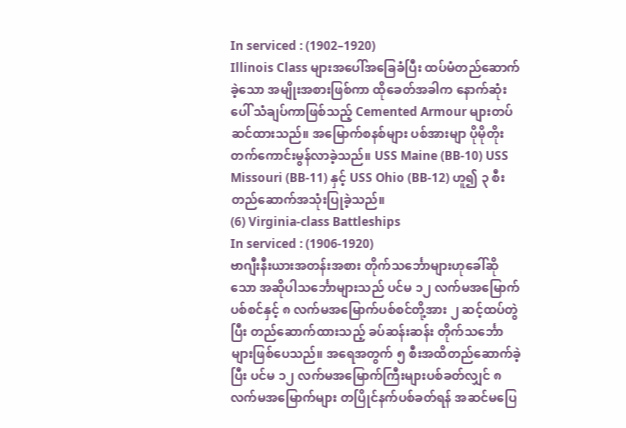In serviced : (1902–1920)
Illinois Class များအပေါ်အခြေခံပြီး ထပ်မံတည်ဆောက်ခဲ့သော အမျိုးအစားဖြစ်ကာ ထိုခေတ်အခါက နောက်ဆုံးပေါ် သံချပ်ကာဖြစ်သည့် Cemented Armour များတပ်ဆင်ထားသည်။ အမြောက်စနစ်များ ပစ်အားမျာ ပိုမိုတိုးတက်ကောင်းမွန်လာခဲ့သည်။ USS Maine (BB-10) USS Missouri (BB-11) နှင့် USS Ohio (BB-12) ဟူ၍ ၃ စီးတည်ဆောက်အသုံးပြုခဲ့သည်။
(6) Virginia-class Battleships
In serviced : (1906-1920)
ဗာဂျီးနီးယားအတန်းအစား တိုက်သင်္ဘောများဟုခေါ်ဆိုသော အဆိုပါသင်္ဘောများသည် ပင်မ ၁၂ လက်မအမြောက်ပစ်စင်နှင့် ၈ လက်မအမြောက်ပစ်စင်တို့အား ၂ ဆင့်ထပ်တွဲပြီး တည်ဆောက်ထားသည့် ခပ်ဆန်းဆန်း တိုက်သင်္ဘောများဖြစ်ပေသည်။ အရေအတွက် ၅ စီးအထိတည်ဆောက်ခဲ့ပြီး ပင်မ ၁၂ လက်မအမြောက်ကြီးများပစ်ခတ်လျှင် ၈ လက်မအမြောက်များ တပြိုင်နက်ပစ်ခတ်ရန် အဆင်မပြေ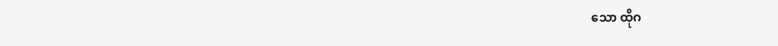သော ထိုဂ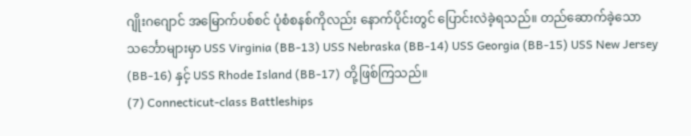ဂျိုးဂဂျောင် အမြောက်ပစ်စင် ပုံစံစနစ်ကိုလည်း နောက်ပိုင်းတွင် ပြောင်းလဲခဲ့ရသည်။ တည်ဆောက်ခဲ့သော သင်္ဘောများမှာ USS Virginia (BB-13) USS Nebraska (BB-14) USS Georgia (BB-15) USS New Jersey (BB-16) နှင့် USS Rhode Island (BB-17) တို့ဖြစ်ကြသည်။
(7) Connecticut-class Battleships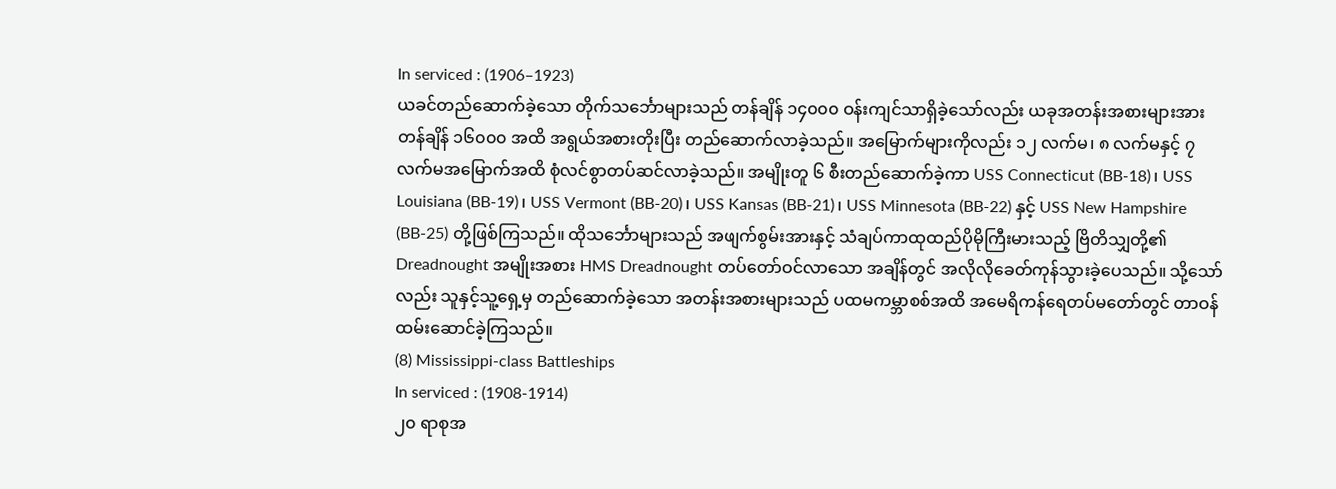In serviced : (1906–1923)
ယခင်တည်ဆောက်ခဲ့သော တိုက်သင်္ဘောများသည် တန်ချိန် ၁၄၀၀၀ ဝန်းကျင်သာရှိခဲ့သော်လည်း ယခုအတန်းအစားများအား တန်ချိန် ၁၆၀၀၀ အထိ အရွယ်အစားတိုးပြီး တည်ဆောက်လာခဲ့သည်။ အမြောက်များကိုလည်း ၁၂ လက်မ၊ ၈ လက်မနှင့် ၇ လက်မအမြောက်အထိ စုံလင်စွာတပ်ဆင်လာခဲ့သည်။ အမျိုးတူ ၆ စီးတည်ဆောက်ခဲ့ကာ USS Connecticut (BB-18)၊ USS Louisiana (BB-19)၊ USS Vermont (BB-20)၊ USS Kansas (BB-21)၊ USS Minnesota (BB-22) နှင့် USS New Hampshire (BB-25) တို့ဖြစ်ကြသည်။ ထိုသင်္ဘောများသည် အဖျက်စွမ်းအားနှင့် သံချပ်ကာထုထည်ပိုမိုကြီးမားသည့် ဗြိတိသျှတို့၏ Dreadnought အမျိုးအစား HMS Dreadnought တပ်တော်ဝင်လာသော အချိန်တွင် အလိုလိုခေတ်ကုန်သွားခဲ့ပေသည်။ သို့သော်လည်း သူနှင့်သူ့ရှေ့မှ တည်ဆောက်ခဲ့သော အတန်းအစားများသည် ပထမကမ္ဘာစစ်အထိ အမေရိကန်ရေတပ်မတော်တွင် တာဝန်ထမ်းဆောင်ခဲ့ကြသည်။
(8) Mississippi-class Battleships
In serviced : (1908-1914)
၂၀ ရာစုအ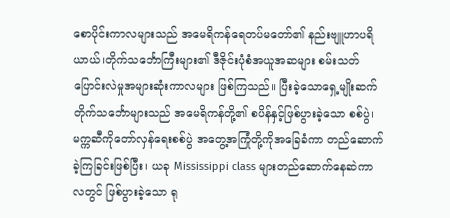စောပိုင်းကာလများသည် အမေရိကန်ရေတပ်မတော်၏ နည်းဗျူဟာပရိယာယ်၊တိုက်သင်္ဘောကြီးများ၏ ဒီဇိုင်းပုံစံအယူအဆများ စမ်းသတ်ပြောင်းလဲမှုအများဆုံးကာလများ ဖြစ်ကြသည်။ ပြီးခဲ့သောရှေ့မျိုးဆက် တိုက်သင်္ဘောများသည် အမေရိကန်တို့၏ စပိန်နှင့်ဖြစ်ပွားခဲ့သော စစ်ပွဲ၊ မက္ကဆီကိုတော်လှန်ရေးစစ်ပွဲ အတွေ့အကြုံတို့ကိုအခြေခံကာ တည်ဆောက်ခဲ့ကြခြင်းဖြစ်ပြီး၊ ယခု Mississippi class များတည်ဆောက်နေဆဲကာလတွင် ဖြစ်ပွားခဲ့သော ရု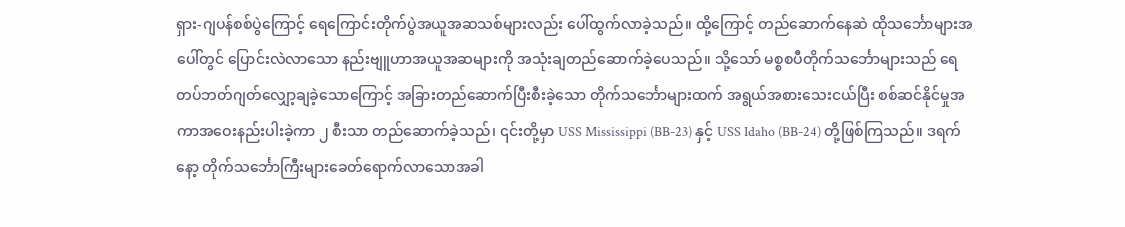ရှား-ဂျပန်စစ်ပွဲကြောင့် ရေကြောင်းတိုက်ပွဲအယူအဆသစ်များလည်း ပေါ်ထွက်လာခဲ့သည်။ ထို့ကြောင့် တည်ဆောက်နေဆဲ ထိုသင်္ဘောများအပေါ်တွင် ပြောင်းလဲလာသော နည်းဗျူဟာအယူအဆများကို အသုံးချတည်ဆောက်ခဲ့ပေသည်။ သို့သော် မစ္စစပီတိုက်သင်္ဘောများသည် ရေတပ်ဘတ်ဂျတ်လျှော့ချခဲ့သောကြောင့် အခြားတည်ဆောက်ပြီးစီးခဲ့သော တိုက်သင်္ဘောများထက် အရွယ်အစားသေးငယ်ပြီး စစ်ဆင်နိုင်မှုအကာအဝေးနည်းပါးခဲ့ကာ ၂ စီးသာ တည်ဆောက်ခဲ့သည်၊ ၎င်းတို့မှာ USS Mississippi (BB-23) နှင့် USS Idaho (BB-24) တို့ဖြစ်ကြသည်။ ဒရက်နော့ တိုက်သင်္ဘောကြီးများခေတ်ရောက်လာသောအခါ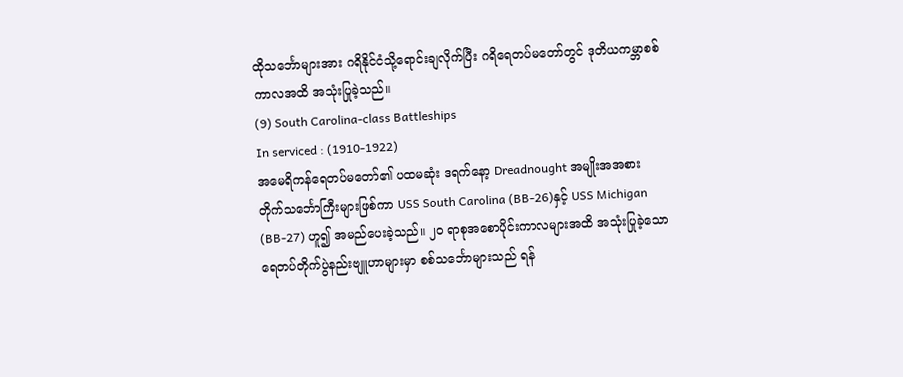ထိုသင်္ဘောများအား ဂရိနိုင်ငံသို့ရောင်းချလိုက်ပြီး ဂရိရေတပ်မတော်တွင် ဒုတိယကမ္ဘာစစ်ကာလအထိ အသုံးပြုခဲ့သည်။
(9) South Carolina-class Battleships
In serviced : (1910-1922)
အမေရိကန်ရေတပ်မတော်၏ ပထမဆုံး ဒရက်နော့ Dreadnought အမျိုးအအစား တိုက်သင်္ဘောကြီးများဖြစ်ကာ USS South Carolina (BB-26)နှင့် USS Michigan (BB-27) ဟူ၍ အမည်ပေးခဲ့သည်။ ၂၀ ရာစုအစောပိုင်းကာလများအထိ အသုံးပြုခဲ့သော ရေတပ်တိုက်ပွဲနည်းဗျူဟာများမှာ စစ်သင်္ဘောများသည် ရန်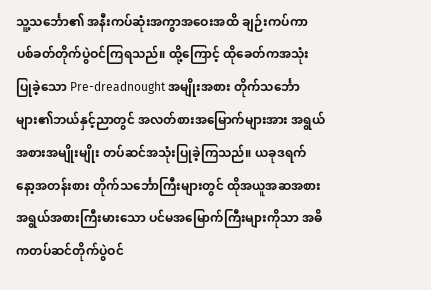သူ့သင်္ဘော၏ အနီးကပ်ဆုံးအကွာအဝေးအထိ ချဉ်းကပ်ကာ ပစ်ခတ်တိုက်ပွဲဝင်ကြရသည်။ ထို့ကြောင့် ထိုခေတ်ကအသုံးပြုခဲ့သော Pre-dreadnought အမျိုးအစား တိုက်သင်္ဘောများ၏ဘယ်နှင့်ညာတွင် အလတ်စားအမြောက်များအား အရွယ်အစားအမျိုးမျိုး တပ်ဆင်အသုံးပြုခဲ့ကြသည်။ ယခုဒရက်နော့အတန်းစား တိုက်သင်္ဘောကြီးများတွင် ထိုအယူအဆအစား အရွယ်အစားကြီးမားသော ပင်မအမြောက်ကြီးများကိုသာ အဓိကတပ်ဆင်တိုက်ပွဲဝင်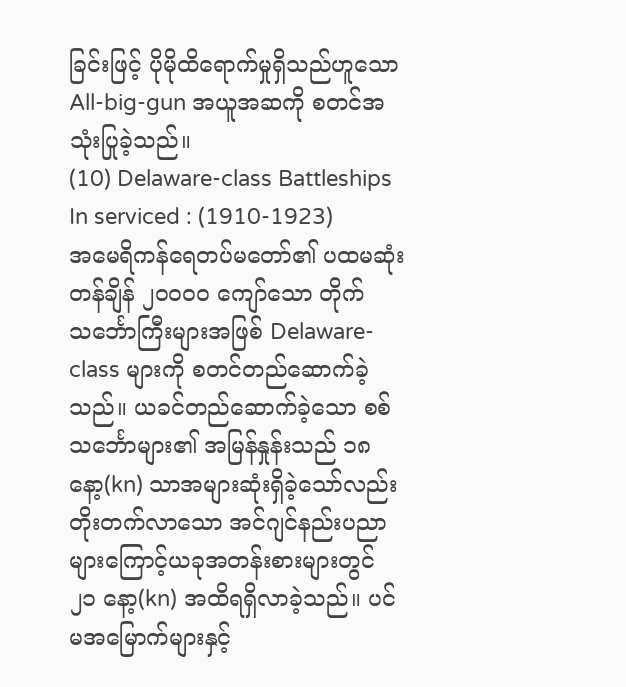ခြင်းဖြင့် ပိုမိုထိရောက်မှုရှိသည်ဟူသော All-big-gun အယူအဆကို စတင်အသုံးပြုခဲ့သည်။
(10) Delaware-class Battleships
In serviced : (1910-1923)
အမေရိကန်ရေတပ်မတော်၏ ပထမဆုံးတန်ချိန် ၂၀၀၀၀ ကျော်သော တိုက်သင်္ဘောကြီးများအဖြစ် Delaware-class များကို စတင်တည်ဆောက်ခဲ့သည်။ ယခင်တည်ဆောက်ခဲ့သော စစ်သင်္ဘောများ၏ အမြန်နှုန်းသည် ၁၈ နော့(kn) သာအများဆုံးရှိခဲ့သော်လည်း တိုးတက်လာသော အင်ဂျင်နည်းပညာများကြောင့်ယခုအတန်းစားများတွင် ၂၁ နော့(kn) အထိရရှိလာခဲ့သည်။ ပင်မအမြောက်များနှင့်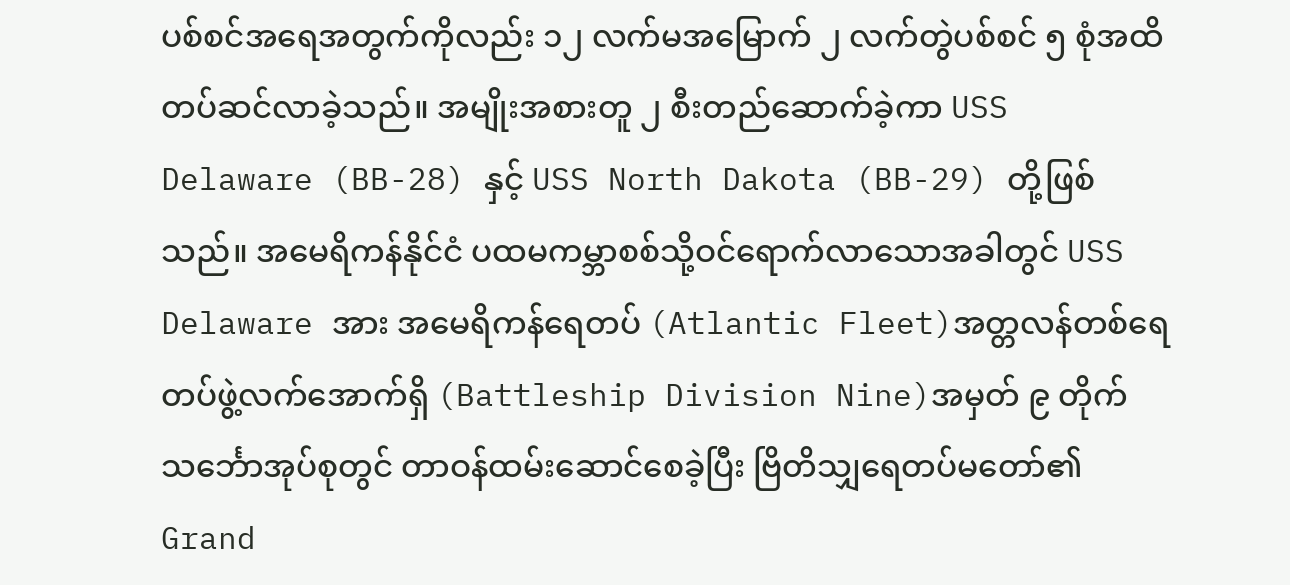ပစ်စင်အရေအတွက်ကိုလည်း ၁၂ လက်မအမြောက် ၂ လက်တွဲပစ်စင် ၅ စုံအထိတပ်ဆင်လာခဲ့သည်။ အမျိုးအစားတူ ၂ စီးတည်ဆောက်ခဲ့ကာ USS Delaware (BB-28) နှင့် USS North Dakota (BB-29) တို့ဖြစ်သည်။ အမေရိကန်နိုင်ငံ ပထမကမ္ဘာစစ်သို့ဝင်ရောက်လာသောအခါတွင် USS Delaware အား အမေရိကန်ရေတပ် (Atlantic Fleet)အတ္တလန်တစ်ရေတပ်ဖွဲ့လက်အောက်ရှိ (Battleship Division Nine)အမှတ် ၉ တိုက်သင်္ဘောအုပ်စုတွင် တာဝန်ထမ်းဆောင်စေခဲ့ပြီး ဗြိတိသျှရေတပ်မတော်၏ Grand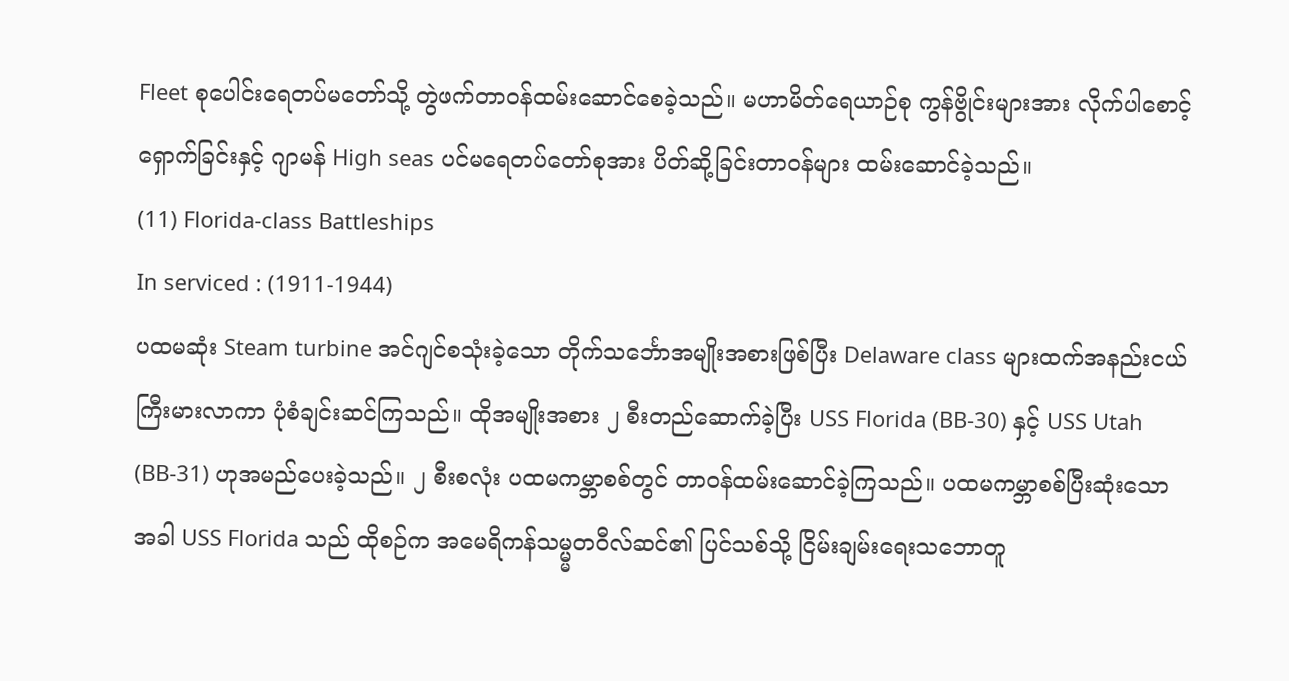Fleet စုပေါင်းရေတပ်မတော်သို့ တွဲဖက်တာဝန်ထမ်းဆောင်စေခဲ့သည်။ မဟာမိတ်ရေယာဉ်စု ကွန်ဗွိုင်းများအား လိုက်ပါစောင့်ရှောက်ခြင်းနှင့် ဂျာမန် High seas ပင်မရေတပ်တော်စုအား ပိတ်ဆို့ခြင်းတာဝန်များ ထမ်းဆောင်ခဲ့သည်။
(11) Florida-class Battleships
In serviced : (1911-1944)
ပထမဆုံး Steam turbine အင်ဂျင်စသုံးခဲ့သော တိုက်သင်္ဘောအမျိုးအစားဖြစ်ပြီး Delaware class များထက်အနည်းငယ်ကြီးမားလာကာ ပုံစံချင်းဆင်ကြသည်။ ထိုအမျိုးအစား ၂ စီးတည်ဆောက်ခဲ့ပြီး USS Florida (BB-30) နှင့် USS Utah (BB-31) ဟုအမည်ပေးခဲ့သည်။ ၂ စီးစလုံး ပထမကမ္ဘာစစ်တွင် တာဝန်ထမ်းဆောင်ခဲ့ကြသည်။ ပထမကမ္ဘာစစ်ပြီးဆုံးသောအခါ USS Florida သည် ထိုစဉ်က အမေရိကန်သမ္မ္မတဝီလ်ဆင်၏ ပြင်သစ်သို့ ငြိမ်းချမ်းရေးသဘောတူ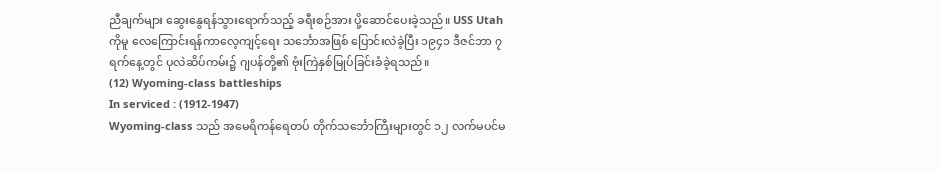ညီချက်များ ဆွေးနွေရန်သွားရောက်သည့် ခရီးစဉ်အား ပို့ဆောင်ပေးခဲ့သည်။ USS Utah ကိုမူ လေကြောင်းရန်ကာလေ့ကျင့်ရေး သင်္ဘောအဖြစ် ပြောင်းလဲခဲ့ပြီး ၁၉၄၁ ဒီဇင်ဘာ ၇ ရက်နေ့တွင် ပုလဲဆိပ်ကမ်း၌ ဂျပန်တို့၏ ဗုံးကြဲနှစ်မြုပ်ခြင်းခံခဲ့ရသည်။
(12) Wyoming-class battleships
In serviced : (1912-1947)
Wyoming-class သည် အမေရိကန်ရေတပ် တိုက်သင်္ဘောကြီးများတွင် ၁၂ လက်မပင်မ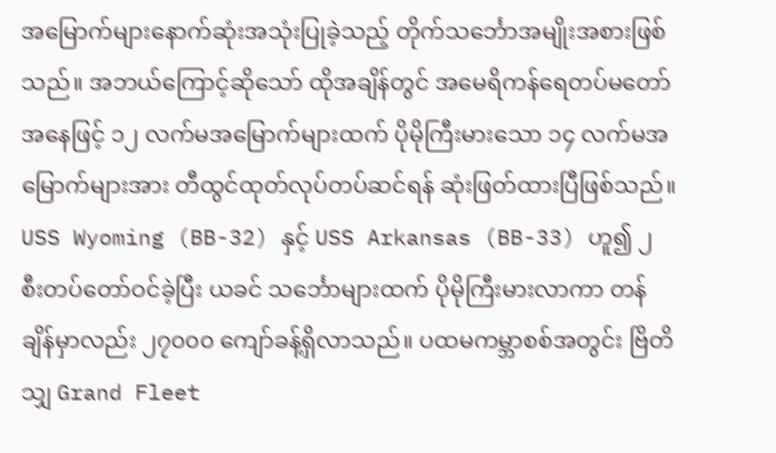အမြောက်များနောက်ဆုံးအသုံးပြုခဲ့သည့် တိုက်သင်္ဘောအမျိုးအစားဖြစ်သည်။ အဘယ်ကြောင့်ဆိုသော် ထိုအချိန်တွင် အမေရိကန်ရေတပ်မတော်အနေဖြင့် ၁၂ လက်မအမြောက်များထက် ပိုမိုကြီးမားသော ၁၄ လက်မအမြောက်များအား တီထွင်ထုတ်လုပ်တပ်ဆင်ရန် ဆုံးဖြတ်ထားပြီဖြစ်သည်။ USS Wyoming (BB-32) နှင့် USS Arkansas (BB-33) ဟူ၍ ၂ စီးတပ်တော်ဝင်ခဲ့ပြီး ယခင် သင်္ဘောများထက် ပိုမိုကြီးမားလာကာ တန်ချိန်မှာလည်း ၂၇၀၀၀ ကျော်ခန့်ရှိလာသည်။ ပထမကမ္ဘာစစ်အတွင်း ဗြိတိသျှ Grand Fleet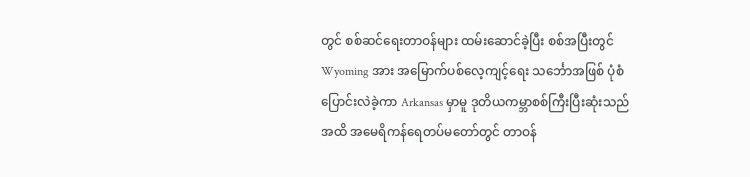တွင် စစ်ဆင်ရေးတာဝန်များ ထမ်းဆောင်ခဲ့ပြီး စစ်အပြီးတွင် Wyoming အား အမြောက်ပစ်လေ့ကျင့်ရေး သင်္ဘောအဖြစ် ပုံစံပြောင်းလဲခဲ့ကာ Arkansas မှာမူ ဒုတိယကမ္ဘာစစ်ကြီးပြီးဆုံးသည်အထိ အမေရိကန်ရေတပ်မတော်တွင် တာဝန်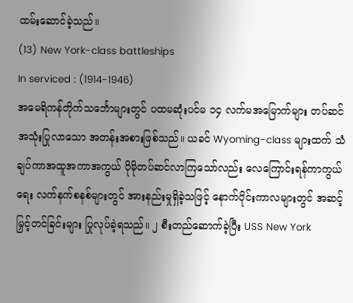ထမ်းဆောင်ခဲ့သည်။
(13) New York-class battleships
In serviced : (1914-1946)
အမေရိကန်တိုက်သင်္ဘောများတွင် ပထမဆုံးပင်မ ၁၄ လက်မအမြောက်များ တပ်ဆင်အသုံးပြုလာသော အတန်းအစားဖြစ်သည်။ ယခင် Wyoming-class များထက် သံချပ်ကာအထူအကာအကွယ် ပိုမိုတပ်ဆင်လာကြသော်လည်း လေကြောင်းရန်ကာကွယ်ရေး လက်နက်စနစ်များတွင် အားနည်းမှုရှိခဲ့သဖြင့် နောက်ပိုင်းကာလများတွင် အဆင့်မြှင့်တင်ခြင်းများ ပြုလုပ်ခဲ့ရသည်။ ၂ စီးတည်ဆောက်ခဲ့ပြီး USS New York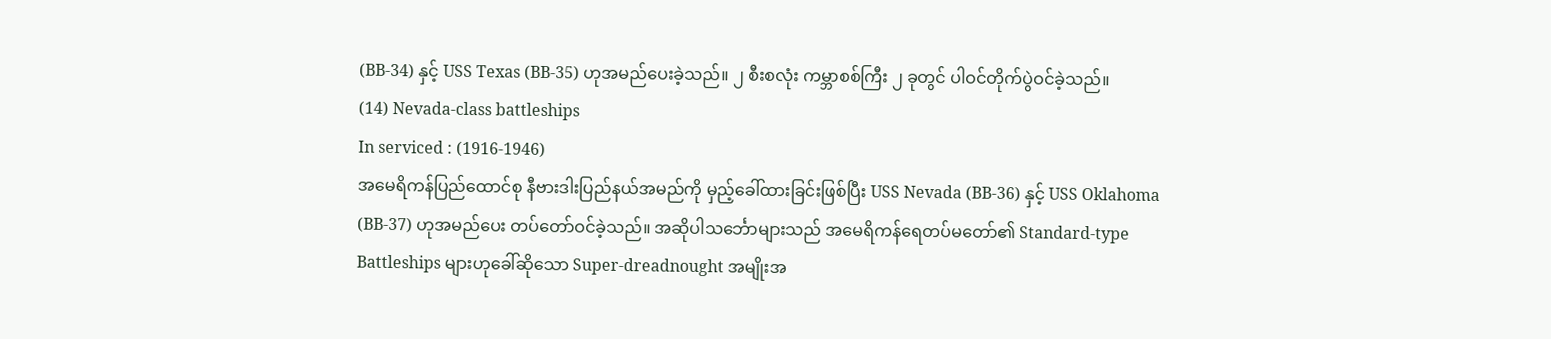(BB-34) နှင့် USS Texas (BB-35) ဟုအမည်ပေးခဲ့သည်။ ၂ စီးစလုံး ကမ္ဘာစစ်ကြီး ၂ ခုတွင် ပါဝင်တိုက်ပွဲဝင်ခဲ့သည်။
(14) Nevada-class battleships
In serviced : (1916-1946)
အမေရိကန်ပြည်ထောင်စု နီဗားဒါးပြည်နယ်အမည်ကို မှည့်ခေါ်ထားခြင်းဖြစ်ပြီး USS Nevada (BB-36) နှင့် USS Oklahoma (BB-37) ဟုအမည်ပေး တပ်တော်ဝင်ခဲ့သည်။ အဆိုပါသင်္ဘောများသည် အမေရိကန်ရေတပ်မတော်၏ Standard-type Battleships များဟုခေါ်ဆိုသော Super-dreadnought အမျိုးအ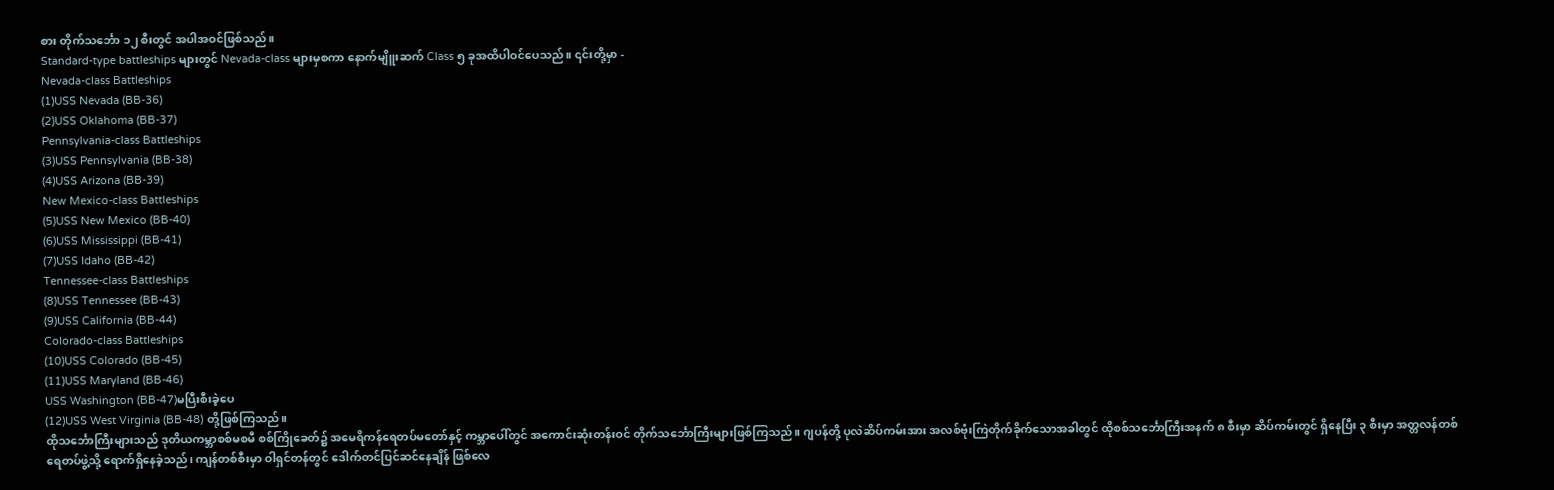စား တိုက်သင်္ဘော ၁၂ စီးတွင် အပါအဝင်ဖြစ်သည်။
Standard-type battleships များတွင် Nevada-class များမှစကာ နောက်မျိူးဆက် Class ၅ ခုအထိပါဝင်ပေသည်။ ၎င်းတို့မှာ -
Nevada-class Battleships
(1)USS Nevada (BB-36)
(2)USS Oklahoma (BB-37)
Pennsylvania-class Battleships
(3)USS Pennsylvania (BB-38)
(4)USS Arizona (BB-39)
New Mexico-class Battleships
(5)USS New Mexico (BB-40)
(6)USS Mississippi (BB-41)
(7)USS Idaho (BB-42)
Tennessee-class Battleships
(8)USS Tennessee (BB-43)
(9)USS California (BB-44)
Colorado-class Battleships
(10)USS Colorado (BB-45)
(11)USS Maryland (BB-46)
USS Washington (BB-47)မပြီးစီးခဲ့ပေ
(12)USS West Virginia (BB-48) တို့ဖြစ်ကြသည်။
ထိုသင်္ဘောကြီးများသည် ဒုတိယကမ္ဘာစစ်မစမီ စစ်ကြိုခေတ်၌ အမေရိကန်ရေတပ်မတော်နှင့် ကမ္ဘာပေါ်တွင် အကောင်းဆုံးတန်းဝင် တိုက်သင်္ဘောကြီးများဖြစ်ကြသည်။ ဂျပန်တို့ ပုလဲဆိပ်ကမ်းအား အလစ်ဗုံးကြဲတိုက်ခိုက်သောအခါတွင် ထိုစစ်သင်္ဘောကြီးအနက် ၈ စီးမှာ ဆိပ်ကမ်းတွင် ရှိနေပြီး ၃ စီးမှာ အတ္တလန်တစ်ရေတပ်ဖွဲ့သို့ ရောက်ရှိနေခဲ့သည်၊ ကျန်တစ်စီးမှာ ဝါရှင်တန်တွင် ဒေါက်တင်ပြင်ဆင်နေချိန် ဖြစ်လေ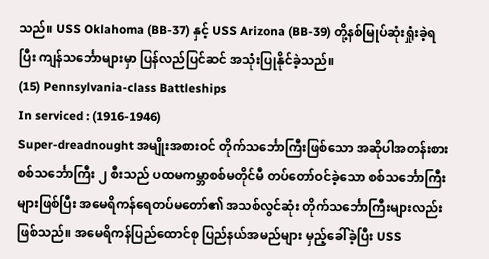သည်။ USS Oklahoma (BB-37) နှင့် USS Arizona (BB-39) တို့နစ်မြုပ်ဆုံးရှုံးခဲ့ရပြီး ကျန်သင်္ဘောများမှာ ပြန်လည်ပြင်ဆင် အသုံးပြုနိုင်ခဲ့သည်။
(15) Pennsylvania-class Battleships
In serviced : (1916-1946)
Super-dreadnought အမျိုးအစားဝင် တိုက်သင်္ဘောကြီးဖြစ်သော အဆိုပါအတန်းစား စစ်သင်္ဘောကြီး ၂ စီးသည် ပထမကမ္ဘာစစ်မတိုင်မီ တပ်တော်ဝင်ခဲ့သော စစ်သင်္ဘောကြီးများဖြစ်ပြီး အမေရိကန်ရေတပ်မတော်၏ အသစ်လွင်ဆုံး တိုက်သင်္ဘောကြီးများလည်း ဖြစ်သည်။ အမေရိကန်ပြည်ထောင်စု ပြည်နယ်အမည်များ မှည့်ခေါ်ခဲ့ပြီး USS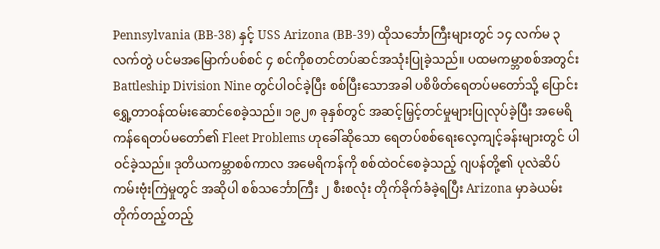Pennsylvania (BB-38) နှင့် USS Arizona (BB-39) ထိုသင်္ဘောကြီးများတွင် ၁၄ လက်မ ၃ လက်တွဲ ပင်မအမြောက်ပစ်စင် ၄ စင်ကိုစတင်တပ်ဆင်အသုံးပြုခဲ့သည်။ ပထမကမ္ဘာစစ်အတွင်း Battleship Division Nine တွင်ပါဝင်ခဲ့ပြီး စစ်ပြီးသောအခါ ပစိဖိတ်ရေတပ်မတော်သို့ ပြောင်းရွှေ့တာဝန်ထမ်းဆောင်စေခဲ့သည်။ ၁၉၂၈ ခုနှစ်တွင် အဆင့်မြှင့်တင်မှုများပြုလုပ်ခဲ့ပြီး အမေရိကန်ရေတပ်မတော်၏ Fleet Problems ဟုခေါ်ဆိုသော ရေတပ်စစ်ရေးလေ့ကျင့်ခန်းများတွင် ပါဝင်ခဲ့သည်။ ဒုတိယကမ္ဘာစစ်ကာလ အမေရိကန်ကို စစ်ထဲဝင်စေခဲ့သည့် ဂျပန်တို့၏ ပုလဲဆိပ်ကမ်းဗုံးကြဲမှုတွင် အဆိုပါ စစ်သင်္ဘောကြီး ၂ စီးစလုံး တိုက်ခိုက်ခံခဲ့ရပြီး Arizona မှာခဲယမ်းတိုက်တည့်တည့်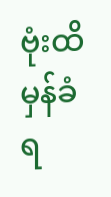ဗုံးထိမှန်ခံရ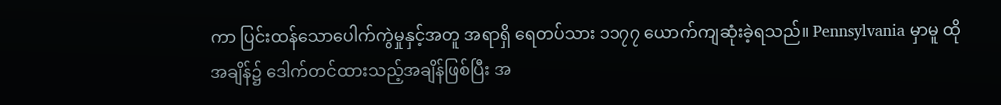ကာ ပြင်းထန်သောပေါက်ကွဲမှုနှင့်အတူ အရာရှိ ရေတပ်သား ၁၁၇၇ ယောက်ကျဆုံးခဲ့ရသည်။ Pennsylvania မှာမူ ထိုအချိန်၌ ဒေါက်တင်ထားသည့်အချိန်ဖြစ်ပြီး အ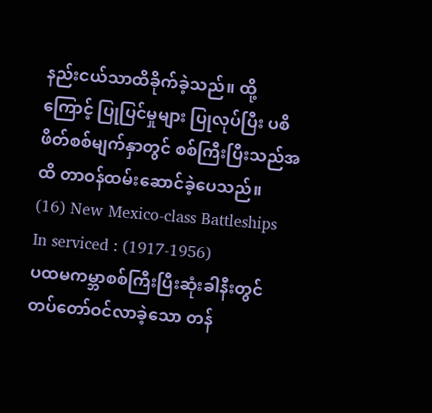နည်းငယ်သာထိခိုက်ခဲ့သည်။ ထို့ကြောင့် ပြုပြင်မှုများ ပြုလုပ်ပြီး ပစိဖိတ်စစ်မျက်နှာတွင် စစ်ကြီးပြီးသည်အထိ တာဝန်ထမ်းဆောင်ခဲ့ပေသည်။
(16) New Mexico-class Battleships
In serviced : (1917-1956)
ပထမကမ္ဘာစစ်ကြီးပြီးဆုံးခါနီးတွင် တပ်တော်ဝင်လာခဲ့သော တန်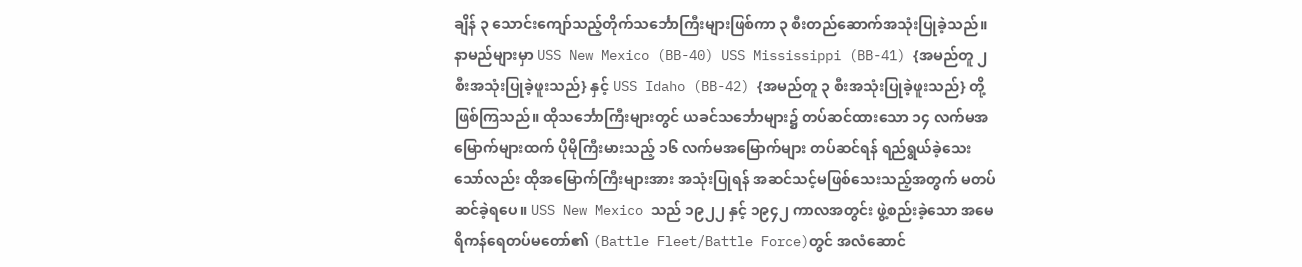ချိန် ၃ သောင်းကျော်သည့်တိုက်သင်္ဘောကြီးများဖြစ်ကာ ၃ စီးတည်ဆောက်အသုံးပြုခဲ့သည်။ နာမည်များမှာ USS New Mexico (BB-40) USS Mississippi (BB-41) {အမည်တူ ၂ စီးအသုံးပြုခဲ့ဖူးသည်} နှင့် USS Idaho (BB-42) {အမည်တူ ၃ စီးအသုံးပြုခဲ့ဖူးသည်} တို့ဖြစ်ကြသည်။ ထိုသင်္ဘောကြီးများတွင် ယခင်သင်္ဘောများ၌ တပ်ဆင်ထားသော ၁၄ လက်မအမြောက်များထက် ပိုမိုကြီးမားသည့် ၁၆ လက်မအမြောက်များ တပ်ဆင်ရန် ရည်ရွယ်ခဲ့သေးသော်လည်း ထိုအမြောက်ကြီးများအား အသုံးပြုရန် အဆင်သင့်မဖြစ်သေးသည့်အတွက် မတပ်ဆင်ခဲ့ရပေ။ USS New Mexico သည် ၁၉၂၂ နှင့် ၁၉၄၂ ကာလအတွင်း ဖွဲ့စည်းခဲ့သော အမေရိကန်ရေတပ်မတော်၏ (Battle Fleet/Battle Force)တွင် အလံဆောင်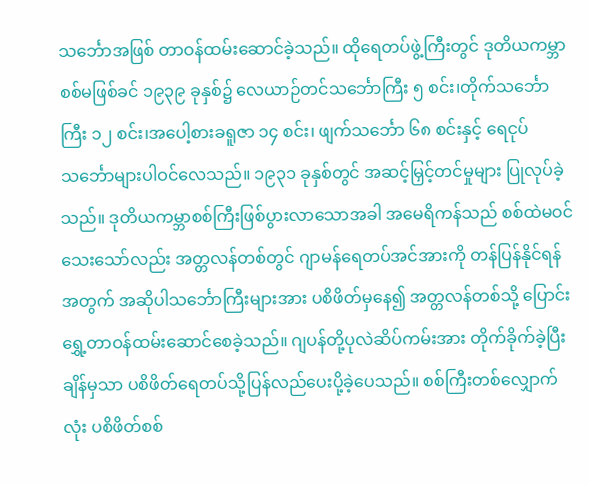သင်္ဘောအဖြစ် တာဝန်ထမ်းဆောင်ခဲ့သည်။ ထိုရေတပ်ဖွဲ့ကြီးတွင် ဒုတိယကမ္ဘာစစ်မဖြစ်ခင် ၁၉၃၉ ခုနှစ်၌ လေယာဉ်တင်သင်္ဘောကြီး ၅ စင်း၊တိုက်သင်္ဘောကြီး ၁၂ စင်း၊အပေါ့စားခရူဇာ ၁၄ စင်း၊ ဖျက်သင်္ဘော ၆၈ စင်းနှင့် ရေငုပ်သင်္ဘောများပါဝင်လေသည်။ ၁၉၃၁ ခုနှစ်တွင် အဆင့်မြှင့်တင်မှုများ ပြုလုပ်ခဲ့သည်။ ဒုတိယကမ္ဘာစစ်ကြီးဖြစ်ပွားလာသောအခါ အမေရိကန်သည် စစ်ထဲမဝင်သေးသော်လည်း အတ္တလန်တစ်တွင် ဂျာမန်ရေတပ်အင်အားကို တန်ပြန်နိုင်ရန်အတွက် အဆိုပါသင်္ဘောကြီးများအား ပစိဖိတ်မှနေ၍ အတ္တလန်တစ်သို့ ပြောင်းရွှေ့တာဝန်ထမ်းဆောင်စေခဲ့သည်။ ဂျပန်တို့ပုလဲဆိပ်ကမ်းအား တိုက်ခိုက်ခဲ့ပြီးချိန်မှသာ ပစိဖိတ်ရေတပ်သို့ပြန်လည်ပေးပို့ခဲ့ပေသည်။ စစ်ကြီးတစ်လျှောက်လုံး ပစိဖိတ်စစ်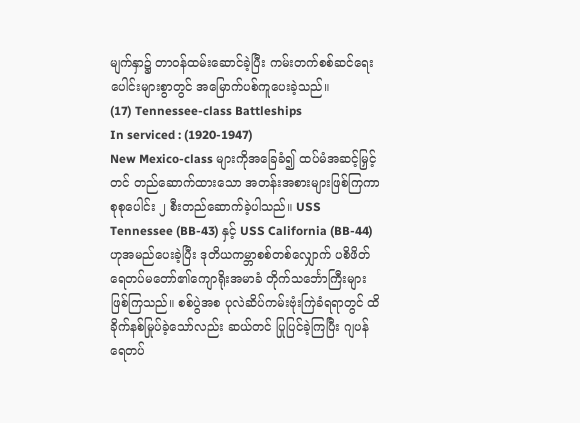မျက်နှာ၌ တာဝန်ထမ်းဆောင်ခဲ့ပြီး ကမ်းတက်စစ်ဆင်ရေးပေါင်းများစွာတွင် အမြောက်ပစ်ကူပေးခဲ့သည်။
(17) Tennessee-class Battleships
In serviced : (1920-1947)
New Mexico-class များကိုအခြေခံ၍ ထပ်မံအဆင့်မြှင့်တင် တည်ဆောက်ထားသော အတန်းအစားများဖြစ်ကြကာ စုစုပေါင်း ၂ စီးတည်ဆောက်ခဲ့ပါသည်။ USS Tennessee (BB-43) နှင့် USS California (BB-44) ဟုအမည်ပေးခဲ့ပြီး ဒုတိယကမ္ဘာစစ်တစ်လျှောက် ပစိဖိတ်ရေတပ်မတော်၏ကျောရိုးအမာခံ တိုက်သင်္ဘောကြီးများဖြစ်ကြသည်။ စစ်ပွဲအစ ပုလဲဆိပ်ကမ်းဗုံးကြဲခံရရာတွင် ထိခိုက်နစ်မြုပ်ခဲ့သော်လည်း ဆယ်တင် ပြုပြင်ခဲ့ကြပြီး ဂျပန်ရေတပ်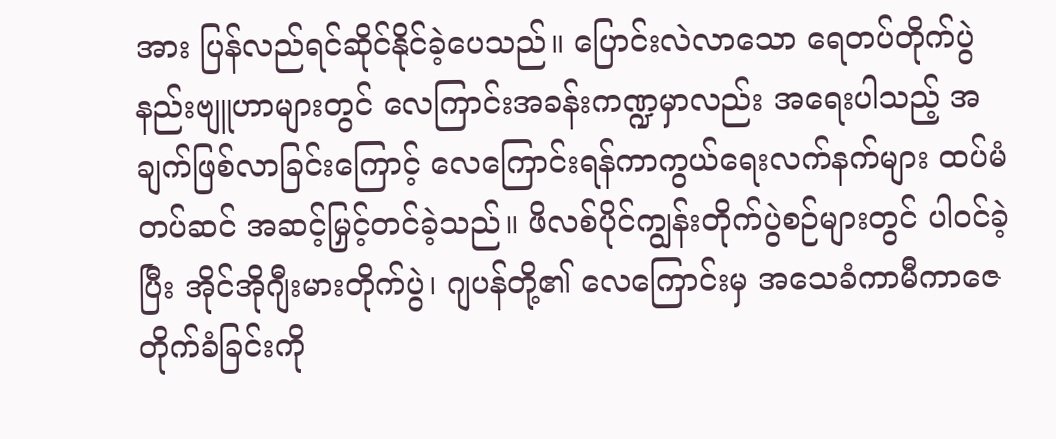အား ပြန်လည်ရင်ဆိုင်နိုင်ခဲ့ပေသည်။ ပြောင်းလဲလာသော ရေတပ်တိုက်ပွဲ နည်းဗျူဟာများတွင် လေကြာင်းအခန်းကဏ္ဍမှာလည်း အရေးပါသည့် အချက်ဖြစ်လာခြင်းကြောင့် လေကြောင်းရန်ကာကွယ်ရေးလက်နက်များ ထပ်မံတပ်ဆင် အဆင့်မြှင့်တင်ခဲ့သည်။ ဖိလစ်ပိုင်ကျွန်းတိုက်ပွဲစဉ်များတွင် ပါဝင်ခဲ့ပြီး အိုင်အိုဂျီးမားတိုက်ပွဲ၊ ဂျပန်တို့၏ လေကြောင်းမှ အသေခံကာမီကာဇေ တိုက်ခံခြင်းကို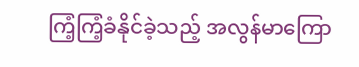ကြံ့ကြံ့ခံနိုင်ခဲ့သည့် အလွန်မာကြော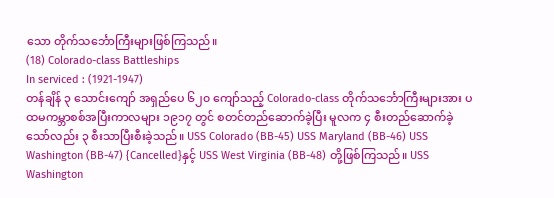သော တိုက်သင်္ဘောကြီးများဖြစ်ကြသည်။
(18) Colorado-class Battleships
In serviced : (1921-1947)
တန်ချိန် ၃ သောင်းကျော် အရှည်ပေ ၆၂၀ ကျော်သည့် Colorado-class တိုက်သင်္ဘောကြီးများအား ပထမကမ္ဘာစစ်အပြီးကာလများ ၁၉၁၇ တွင် စတင်တည်ဆောက်ခဲ့ပြီး မူလက ၄ စီးတည်ဆောက်ခဲ့သော်လည်း ၃ စီးသာပြီးစီးခဲ့သည်။ USS Colorado (BB-45) USS Maryland (BB-46) USS Washington (BB-47) {Cancelled}နှင့် USS West Virginia (BB-48) တို့ဖြစ်ကြသည်။ USS Washington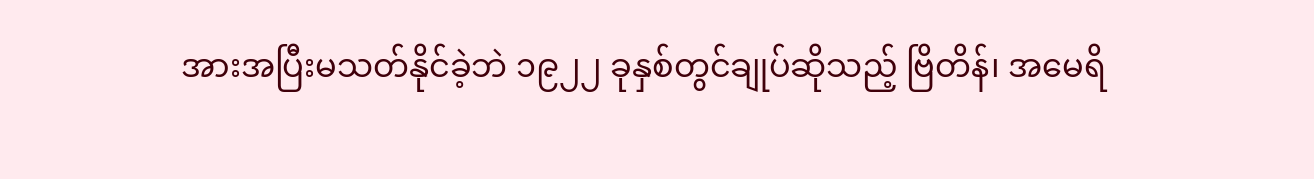အားအပြီးမသတ်နိုင်ခဲ့ဘဲ ၁၉၂၂ ခုနှစ်တွင်ချုပ်ဆိုသည့် ဗြိတိန်၊ အမေရိ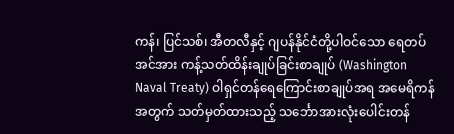ကန်၊ ပြင်သစ်၊ အီတလီနှင့် ဂျပန်နိုင်ငံတို့ပါဝင်သော ရေတပ်အင်အား ကန့်သတ်ထိန်းချုပ်ခြင်းစာချုပ် (Washington Naval Treaty) ဝါရှင်တန်ရေကြောင်းစာချုပ်အရ အမေရိကန်အတွက် သတ်မှတ်ထားသည့် သင်္ဘောအားလုံးပေါင်းတန်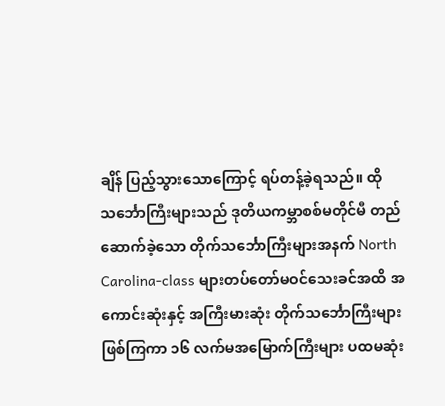ချိန် ပြည့်သွားသောကြောင့် ရပ်တန့်ခဲ့ရသည်။ ထိုသင်္ဘောကြီးများသည် ဒုတိယကမ္ဘာစစ်မတိုင်မီ တည်ဆောက်ခဲ့သော တိုက်သင်္ဘောကြီးများအနက် North Carolina-class များတပ်တော်မဝင်သေးခင်အထိ အကောင်းဆုံးနှင့် အကြီးမားဆုံး တိုက်သင်္ဘောကြီးများဖြစ်ကြကာ ၁၆ လက်မအမြောက်ကြီးများ ပထမဆုံး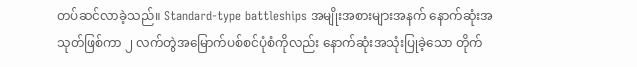တပ်ဆင်လာခဲ့သည်။ Standard-type battleships အမျိုးအစားများအနက် နောက်ဆုံးအသုတ်ဖြစ်ကာ ၂ လက်တွဲအမြောက်ပစ်စင်ပုံစံကိုလည်း နောက်ဆုံးအသုံးပြုခဲ့သော တိုက်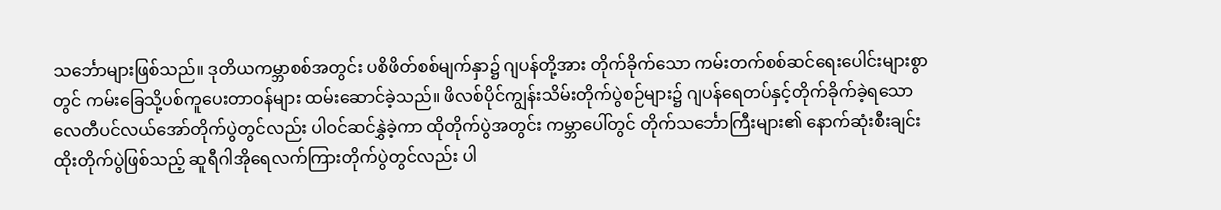သင်္ဘောများဖြစ်သည်။ ဒုတိယကမ္ဘာစစ်အတွင်း ပစိဖိတ်စစ်မျက်နှာ၌ ဂျပန်တို့အား တိုက်ခိုက်သော ကမ်းတက်စစ်ဆင်ရေးပေါင်းများစွာတွင် ကမ်းခြေသို့ပစ်ကူပေးတာဝန်များ ထမ်းဆောင်ခဲ့သည်။ ဖိလစ်ပိုင်ကျွန်းသိမ်းတိုက်ပွဲစဉ်များ၌ ဂျပန်ရေတပ်နှင့်တိုက်ခိုက်ခဲ့ရသော လေတီပင်လယ်အော်တိုက်ပွဲတွင်လည်း ပါဝင်ဆင်နွှဲခဲ့ကာ ထိုတိုက်ပွဲအတွင်း ကမ္ဘာပေါ်တွင် တိုက်သင်္ဘောကြီးများ၏ နောက်ဆုံးစီးချင်းထိုးတိုက်ပွဲဖြစ်သည့် ဆူရီဂါအိုရေလက်ကြားတိုက်ပွဲတွင်လည်း ပါ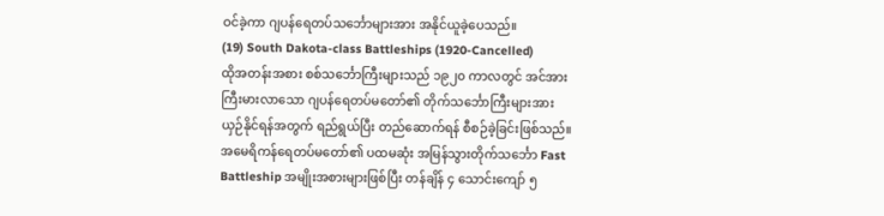ဝင်ခဲ့ကာ ဂျပန်ရေတပ်သင်္ဘောများအား အနိုင်ယူခဲ့ပေသည်။
(19) South Dakota-class Battleships (1920-Cancelled)
ထိုအတန်းအစား စစ်သင်္ဘောကြီးများသည် ၁၉၂၀ ကာလတွင် အင်အားကြီးမားလာသော ဂျပန်ရေတပ်မတော်၏ တိုက်သင်္ဘောကြီးများအား ယှဉ်နိုင်ရန်အတွက် ရည်ရွယ်ပြီး တည်ဆောက်ရန် စီစဉ်ခဲ့ခြင်းဖြစ်သည်။ အမေရိကန်ရေတပ်မတော်၏ ပထမဆုံး အမြန်သွားတိုက်သင်္ဘော Fast Battleship အမျိုးအစားများဖြစ်ပြီး တန်ချိန် ၄ သောင်းကျော် ၅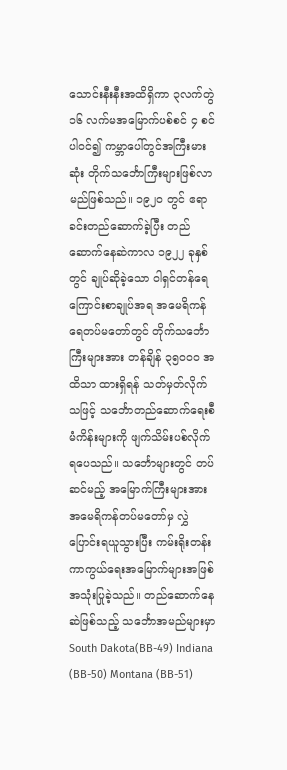သောင်းနီးနီးအထိရှိကာ ၃လက်တွဲ ၁၆ လက်မအမြောက်ပစ်စင် ၄ စင်ပါဝင်၍ ကမ္ဘာပေါ်တွင်အကြီးမားဆုံး တိုက်သင်္ဘောကြီးများဖြစ်လာမည်ဖြစ်သည်။ ၁၉၂၀ တွင် ဧရာခင်းတည်ဆောက်ခဲ့ပြီး တည်ဆောက်နေဆဲကာလ ၁၉၂၂ ခုနှစ်တွင် ချုပ်ဆိုခဲ့သော ဝါရှင်တန်ရေကြောင်းစာချုပ်အရ အမေရိကန်ရေတပ်မတော်တွင် တိုက်သင်္ဘောကြီးများအား တန်ချိန် ၃၅၀၀၀ အထိသာ ထားရှိရန် သတ်မှတ်လိုက်သဖြင့် သင်္ဘောတည်ဆောက်ရေးစီမံကိန်းများကို ဖျက်သိမ်းပစ်လိုက်ရပေသည်။ သင်္ဘောများတွင် တပ်ဆင်မည့် အမြောက်ကြီးများအား အမေရိကန်တပ်မတော်မှ လွှဲပြောင်းရယူသွားပြီး ကမ်းရိုးတန်းကာကွယ်ရေးအမြောက်များအဖြစ် အသုံးပြုခဲ့သည်။ တည်ဆောက်နေဆဲဖြစ်သည့် သင်္ဘောအမည်များမှာ South Dakota(BB-49) Indiana (BB-50) Montana (BB-51)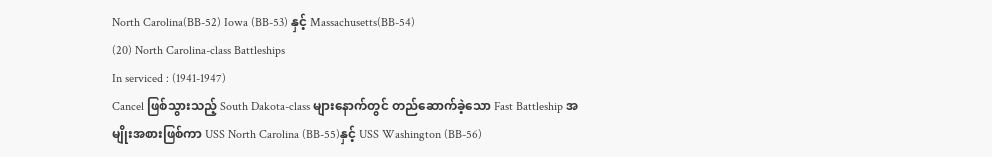North Carolina(BB-52) Iowa (BB-53) နှင့် Massachusetts(BB-54)
(20) North Carolina-class Battleships
In serviced : (1941-1947)
Cancel ဖြစ်သွားသည့် South Dakota-class များနောက်တွင် တည်ဆောက်ခဲ့သော Fast Battleship အမျိုးအစားဖြစ်ကာ USS North Carolina (BB-55)နှင့် USS Washington (BB-56)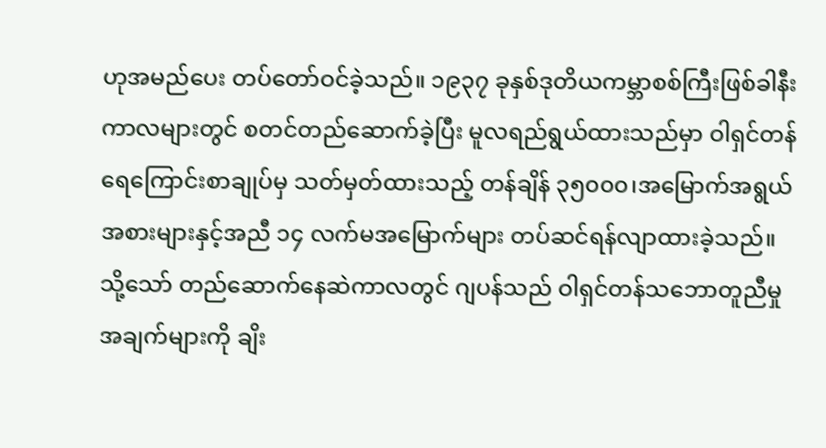ဟုအမည်ပေး တပ်တော်ဝင်ခဲ့သည်။ ၁၉၃၇ ခုနှစ်ဒုတိယကမ္ဘာစစ်ကြီးဖြစ်ခါနီး ကာလများတွင် စတင်တည်ဆောက်ခဲ့ပြီး မူလရည်ရွယ်ထားသည်မှာ ဝါရှင်တန်ရေကြောင်းစာချုပ်မှ သတ်မှတ်ထားသည့် တန်ချိန် ၃၅၀၀၀၊အမြောက်အရွယ်အစားများနှင့်အညီ ၁၄ လက်မအမြောက်များ တပ်ဆင်ရန်လျာထားခဲ့သည်။ သို့သော် တည်ဆောက်နေဆဲကာလတွင် ဂျပန်သည် ဝါရှင်တန်သဘောတူညီမှုအချက်များကို ချိး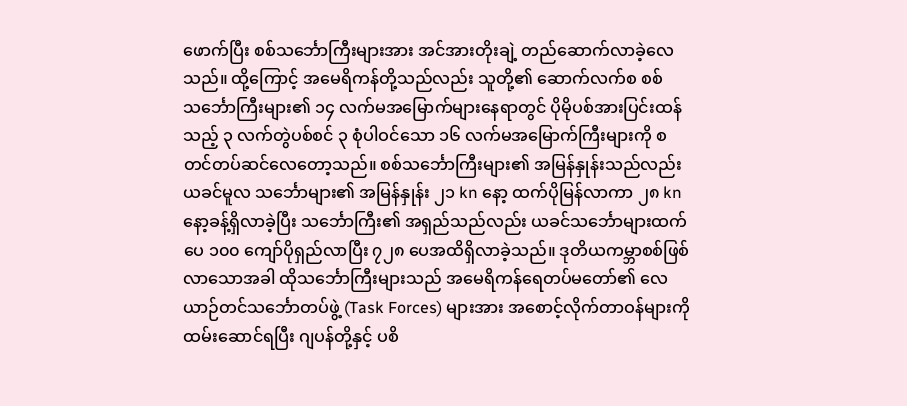ဖောက်ပြီး စစ်သင်္ဘောကြီးများအား အင်အားတိုးချဲ့ တည်ဆောက်လာခဲ့လေသည်။ ထို့ကြောင့် အမေရိကန်တို့သည်လည်း သူတို့၏ ဆောက်လက်စ စစ်သင်္ဘောကြီးများ၏ ၁၄ လက်မအမြောက်များနေရာတွင် ပိုမိုပစ်အားပြင်းထန်သည့် ၃ လက်တွဲပစ်စင် ၃ စုံပါဝင်သော ၁၆ လက်မအမြောက်ကြီးများကို စတင်တပ်ဆင်လေတော့သည်။ စစ်သင်္ဘောကြီးများ၏ အမြန်နှုန်းသည်လည်း ယခင်မူလ သင်္ဘောများ၏ အမြန်နှုန်း ၂၁ kn နော့ ထက်ပိုမြန်လာကာ ၂၈ kn နော့ခန့်ရှိလာခဲ့ပြီး သင်္ဘောကြီး၏ အရှည်သည်လည်း ယခင်သင်္ဘောများထက် ပေ ၁၀၀ ကျော်ပိုရှည်လာပြီး ၇၂၈ ပေအထိရှိလာခဲ့သည်။ ဒုတိယကမ္ဘာစစ်ဖြစ်လာသောအခါ ထိုသင်္ဘောကြီးများသည် အမေရိကန်ရေတပ်မတော်၏ လေယာဉ်တင်သင်္ဘောတပ်ဖွဲ့ (Task Forces) များအား အစောင့်လိုက်တာဝန်များကို ထမ်းဆောင်ရပြီး ဂျပန်တို့နှင့် ပစိ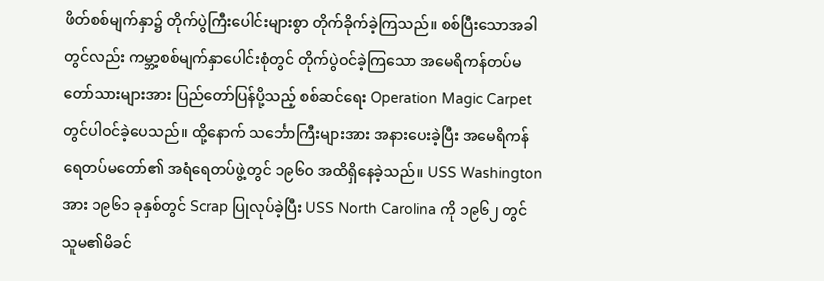ဖိတ်စစ်မျက်နှာ၌ တိုက်ပွဲကြီးပေါင်းများစွာ တိုက်ခိုက်ခဲ့ကြသည်။ စစ်ပြီးသောအခါတွင်လည်း ကမ္ဘာ့စစ်မျက်နှာပေါင်းစုံတွင် တိုက်ပွဲဝင်ခဲ့ကြသော အမေရိကန်တပ်မတော်သားများအား ပြည်တော်ပြန်ပို့သည့် စစ်ဆင်ရေး Operation Magic Carpet တွင်ပါဝင်ခဲ့ပေသည်။ ထို့နောက် သင်္ဘောကြီးများအား အနားပေးခဲ့ပြီး အမေရိကန်ရေတပ်မတော်၏ အရံရေတပ်ဖွဲ့တွင် ၁၉၆၀ အထိရှိနေခဲ့သည်။ USS Washington အား ၁၉၆၁ ခုနှစ်တွင် Scrap ပြုလုပ်ခဲ့ပြီး USS North Carolina ကို ၁၉၆၂ တွင် သူမ၏မိခင်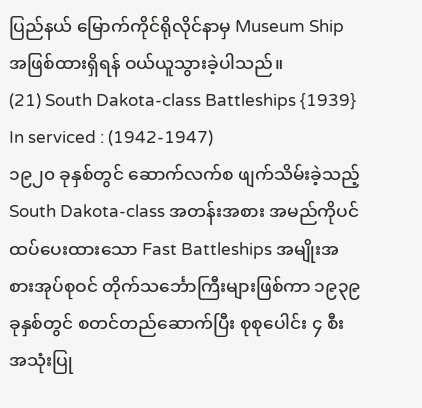ပြည်နယ် မြောက်ကိုင်ရိုလိုင်နာမှ Museum Ship အဖြစ်ထားရှိရန် ဝယ်ယူသွားခဲ့ပါသည်။
(21) South Dakota-class Battleships {1939}
In serviced : (1942-1947)
၁၉၂၀ ခုနှစ်တွင် ဆောက်လက်စ ဖျက်သိမ်းခဲ့သည့် South Dakota-class အတန်းအစား အမည်ကိုပင် ထပ်ပေးထားသော Fast Battleships အမျိုးအစားအုပ်စုဝင် တိုက်သင်္ဘောကြီးများဖြစ်ကာ ၁၉၃၉ ခုနှစ်တွင် စတင်တည်ဆောက်ပြီး စုစုပေါင်း ၄ စီး အသုံးပြု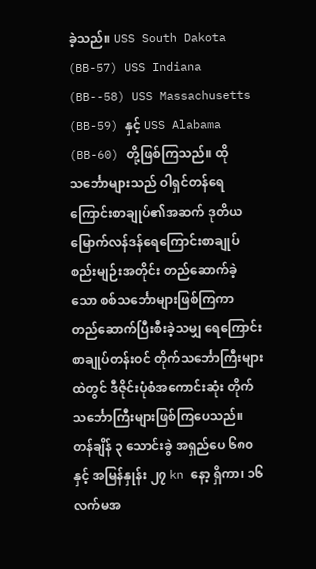ခဲ့သည်။ USS South Dakota (BB-57) USS Indiana (BB--58) USS Massachusetts (BB-59) နှင့် USS Alabama (BB-60) တို့ဖြစ်ကြသည်။ ထိုသင်္ဘောများသည် ဝါရှင်တန်ရေကြောင်းစာချုပ်၏အဆက် ဒုတိယမြောက်လန်ဒန်ရေကြောင်းစာချုပ်စည်းမျဉ်းအတိုင်း တည်ဆောက်ခဲ့သော စစ်သင်္ဘောများဖြစ်ကြကာ တည်ဆောက်ပြီးစီးခဲ့သမျှ ရေကြောင်းစာချုပ်တန်းဝင် တိုက်သင်္ဘောကြီးများထဲတွင် ဒီဇိုင်းပုံစံအကောင်းဆုံး တိုက်သင်္ဘောကြီးများဖြစ်ကြပေသည်။ တန်ချိန် ၃ သောင်းခွဲ အရှည်ပေ ၆၈၀ နှင့် အမြန်နှုန်း ၂၇ kn နော့ ရှိကာ၊ ၁၆ လက်မအ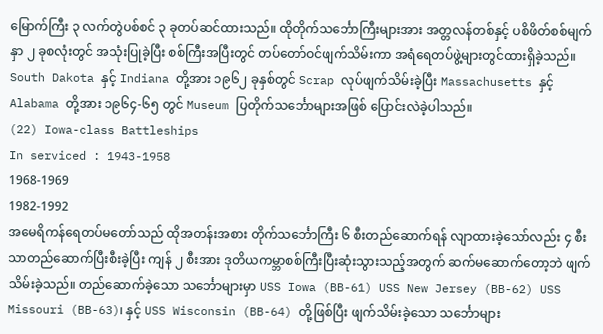မြောက်ကြီး ၃ လက်တွဲပစ်စင် ၃ ခုတပ်ဆင်ထားသည်။ ထိုတိုက်သင်္ဘောကြီးများအား အတ္တလန်တစ်နှင့် ပစိဖိတ်စစ်မျက်နှာ ၂ ခုစလုံးတွင် အသုံးပြုခဲ့ပြီး စစ်ကြီးအပြီးတွင် တပ်တော်ဝင်ဖျက်သိမ်းကာ အရံရေတပ်ဖွဲ့များတွင်ထားရှိခဲ့သည်။ South Dakota နှင့် Indiana တို့အား ၁၉၆၂ ခုနှစ်တွင် Scrap လုပ်ဖျက်သိမ်းခဲ့ပြီး Massachusetts နှင့် Alabama တို့အား ၁၉၆၄-၆၅ တွင် Museum ပြတိုက်သင်္ဘောများအဖြစ် ပြောင်းလဲခဲ့ပါသည်။
(22) Iowa-class Battleships
In serviced : 1943-1958
1968-1969
1982-1992
အမေရိကန်ရေတပ်မတော်သည် ထိုအတန်းအစား တိုက်သင်္ဘောကြီး ၆ စီးတည်ဆောက်ရန် လျာထားခဲ့သော်လည်း ၄ စီးသာတည်ဆောက်ပြီးစီးခဲ့ပြီး ကျန် ၂ စီးအား ဒုတိယကမ္ဘာစစ်ကြီးပြီးဆုံးသွားသည့်အတွက် ဆက်မဆောက်တော့ဘဲ ဖျက်သိမ်းခဲ့သည်။ တည်ဆောက်ခဲ့သော သင်္ဘောများမှာ USS Iowa (BB-61) USS New Jersey (BB-62) USS Missouri (BB-63)၊ နှင့် USS Wisconsin (BB-64) တို့ဖြစ်ပြီး ဖျက်သိမ်းခဲ့သော သင်္ဘောများ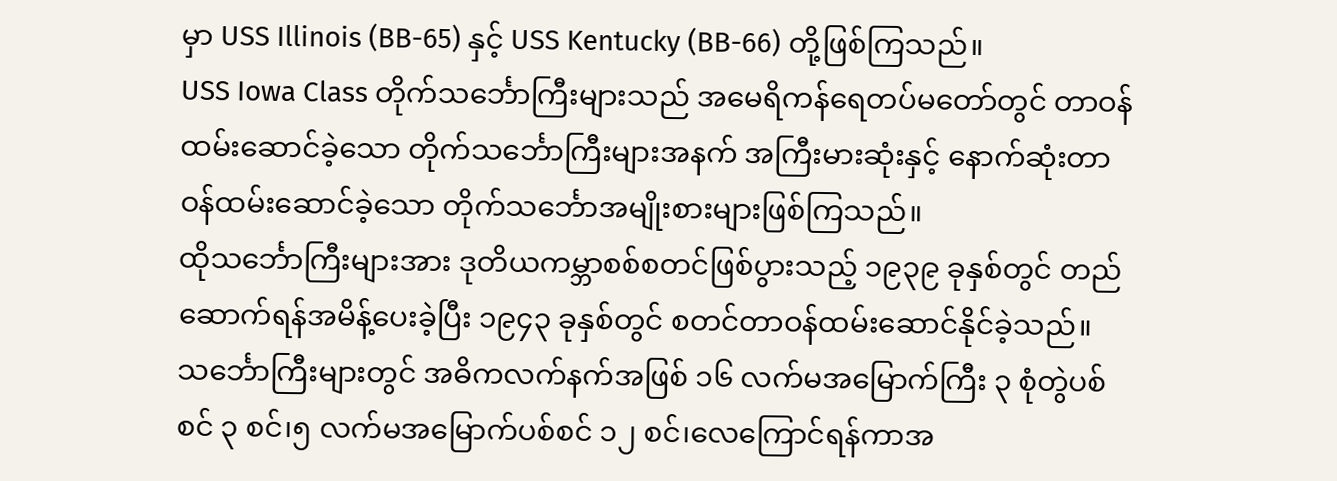မှာ USS Illinois (BB-65) နှင့် USS Kentucky (BB-66) တို့ဖြစ်ကြသည်။
USS Iowa Class တိုက်သင်္ဘောကြီးများသည် အမေရိကန်ရေတပ်မတော်တွင် တာဝန်ထမ်းဆောင်ခဲ့သော တိုက်သင်္ဘောကြီးများအနက် အကြီးမားဆုံးနှင့် နောက်ဆုံးတာဝန်ထမ်းဆောင်ခဲ့သော တိုက်သင်္ဘောအမျိုးစားများဖြစ်ကြသည်။
ထိုသင်္ဘောကြီးများအား ဒုတိယကမ္ဘာစစ်စတင်ဖြစ်ပွားသည့် ၁၉၃၉ ခုနှစ်တွင် တည်ဆောက်ရန်အမိန့်ပေးခဲ့ပြီး ၁၉၄၃ ခုနှစ်တွင် စတင်တာဝန်ထမ်းဆောင်နိုင်ခဲ့သည်။ သင်္ဘောကြီးများတွင် အဓိကလက်နက်အဖြစ် ၁၆ လက်မအမြောက်ကြီး ၃ စုံတွဲပစ်စင် ၃ စင်၊၅ လက်မအမြောက်ပစ်စင် ၁၂ စင်၊လေကြောင်ရန်ကာအ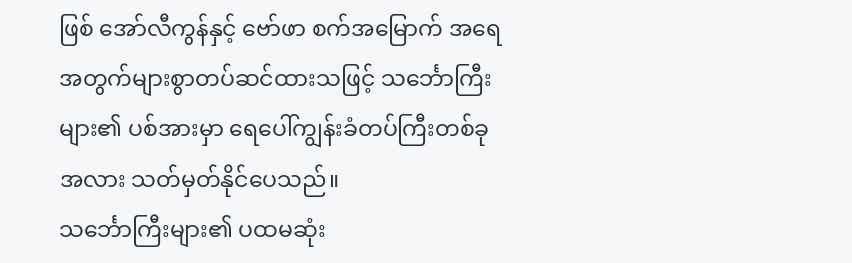ဖြစ် အော်လီကွန်နှင့် ဗော်ဖာ စက်အမြောက် အရေအတွက်များစွာတပ်ဆင်ထားသဖြင့် သင်္ဘောကြီးများ၏ ပစ်အားမှာ ရေပေါ်ကျွန်းခံတပ်ကြီးတစ်ခုအလား သတ်မှတ်နိုင်ပေသည်။
သင်္ဘောကြီးများ၏ ပထမဆုံး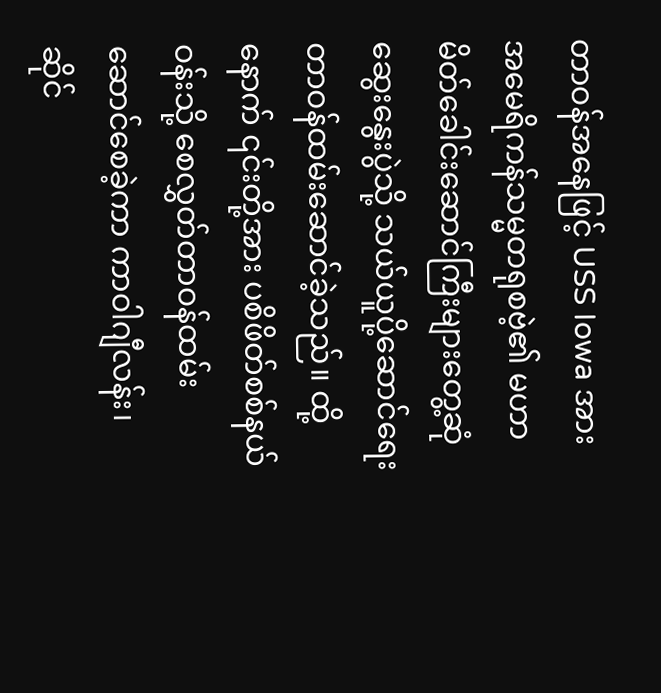တာဝန်အနေဖြင့် USS Iowa အား အမေရိကန်သမ္မတရုစဗဲ့၏ မဟာမိတ်ခေါင်းဆောင်ကြီးများတွေ့ဆုံဆွေးနွေးပွဲသို့ သယ်ယူပို့ဆောင်ရေး တာဝန်ထမ်းဆောင်ခဲ့သည်။ ထို့နောက် ၎င်းတို့အား ပစိဖိတ်စစ်နယ်ဝန်းသို့ စေလွှတ်တာဝန်ထမ်းဆောင်စေခဲ့ကာ ကာဝါဂျီလန်း၊ ဆိုင်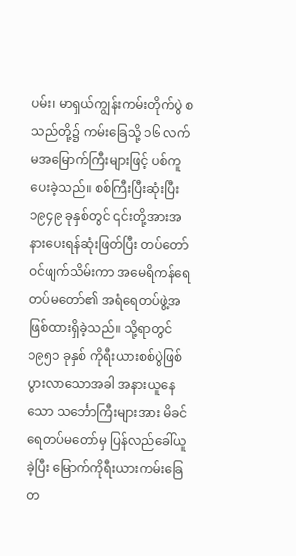ပမ်း၊ မာရှယ်ကျွန်းကမ်းတိုက်ပွဲ စသည်တို့၌ ကမ်းခြေသို့ ၁၆ လက်မအမြောက်ကြီးများဖြင့် ပစ်ကူပေးခဲ့သည်။ စစ်ကြီးပြီးဆုံးပြီး ၁၉၄၉ ခုနှစ်တွင် ၎င်းတို့အားအနားပေးရန်ဆုံးဖြတ်ပြီး တပ်တော်ဝင်ဖျက်သိမ်းကာ အမေရိကန်ရေတပ်မတော်၏ အရံရေတပ်ဖွဲ့အဖြစ်ထားရှိခဲ့သည်။ သို့ရာတွင် ၁၉၅၁ ခုနှစ် ကိုရီးယားစစ်ပွဲဖြစ်ပွားလာသောအခါ အနားယူနေသော သင်္ဘောကြီးများအား မိခင်ရေတပ်မတော်မှ ပြန်လည်ခေါ်ယူခဲ့ပြီး မြောက်ကိုရီးယားကမ်းခြေတ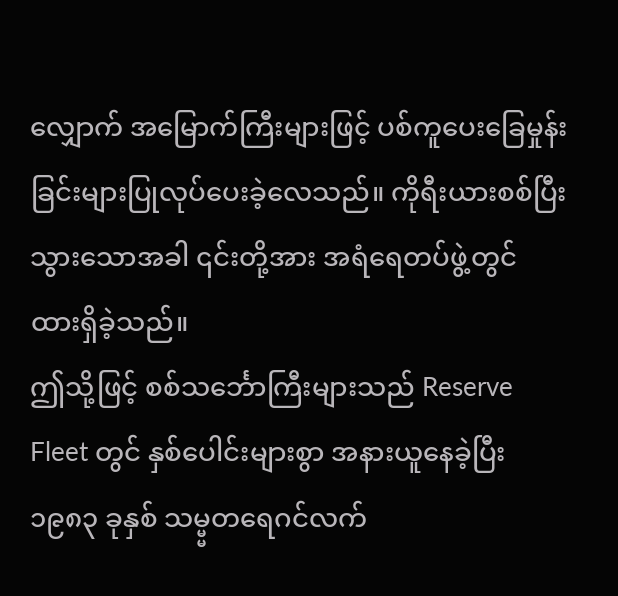လျှောက် အမြောက်ကြီးများဖြင့် ပစ်ကူပေးခြေမှုန်းခြင်းများပြုလုပ်ပေးခဲ့လေသည်။ ကိုရီးယားစစ်ပြီးသွားသောအခါ ၎င်းတို့အား အရံရေတပ်ဖွဲ့တွင် ထားရှိခဲ့သည်။
ဤသို့ဖြင့် စစ်သင်္ဘောကြီးများသည် Reserve Fleet တွင် နှစ်ပေါင်းများစွာ အနားယူနေခဲ့ပြီး ၁၉၈၃ ခုနှစ် သမ္မ္မတရေဂင်လက်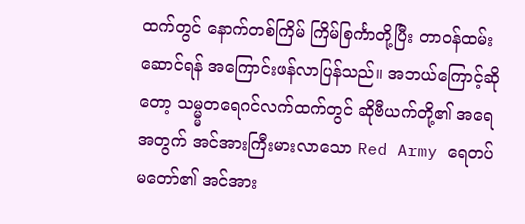ထက်တွင် နောက်တစ်ကြိမ် ကြိမ်စြင်္ကာတို့ပြီး တာဝန်ထမ်းဆောင်ရန် အကြောင်းဖန်လာပြန်သည်။ အဘယ်ကြောင့်ဆိုတော့ သမ္မ္မတရေဂင်လက်ထက်တွင် ဆိုဗီယက်တို့၏ အရေအတွက် အင်အားကြီးမားလာသော Red Army ရေတပ်မတော်၏ အင်အား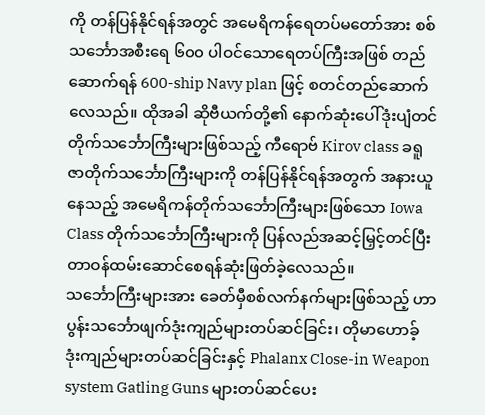ကို တန်ပြန်နိုင်ရန်အတွင် အမေရိကန်ရေတပ်မတော်အား စစ်သင်္ဘောအစီးရေ ၆၀၀ ပါဝင်သောရေတပ်ကြီးအဖြစ် တည်ဆောက်ရန် 600-ship Navy plan ဖြင့် စတင်တည်ဆောက်လေသည်။ ထိုအခါ ဆိုဗီယက်တို့၏ နောက်ဆုံးပေါ်ဒုံးပျံတင်တိုက်သင်္ဘောကြီးများဖြစ်သည့် ကီရောဗ် Kirov class ခရူဇာတိုက်သင်္ဘောကြီးများကို တန်ပြန်နိုင်ရန်အတွက် အနားယူနေသည့် အမေရိကန်တိုက်သင်္ဘောကြီးများဖြစ်သော Iowa Class တိုက်သင်္ဘောကြီးများကို ပြန်လည်အဆင့်မြှင့်တင်ပြီး တာဝန်ထမ်းဆောင်စေရန်ဆုံးဖြတ်ခဲ့လေသည်။
သင်္ဘောကြီးများအား ခေတ်မှီစစ်လက်နက်များဖြစ်သည့် ဟာပွန်းသင်္ဘောဖျက်ဒုံးကျည်များတပ်ဆင်ခြင်း၊ တိုမာဟောခ့် ဒုံးကျည်များတပ်ဆင်ခြင်းနှင့် Phalanx Close-in Weapon system Gatling Guns များတပ်ဆင်ပေး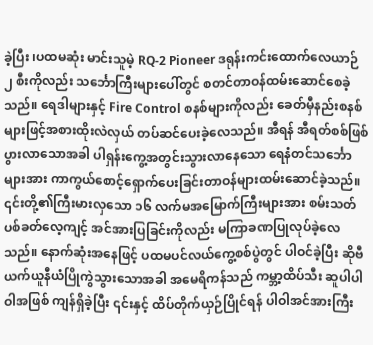ခဲ့ပြီး ၊ပထမဆုံး မာင်းသူမဲ့ RQ-2 Pioneer ဒရုန်းကင်းထောက်လေယာဉ် ၂ စီးကိုလည်း သင်္ဘောကြီးများပေါ်တွင် စတင်တာဝန်ထမ်းဆောင်စေခဲ့သည်။ ရေဒါများနှင့် Fire Control စနစ်များကိုလည်း ခေတ်မှီနည်းစနစ်များဖြင့်အစားထိုးလဲလှယ် တပ်ဆင်ပေးခဲ့လေသည်။ အီရန် အီရတ်စစ်ဖြစ်ပွားလာသောအခါ ပါရှန်းကွေ့အတွင်းသွားလာနေသော ရေနံတင်သင်္ဘောများအား ကာကွယ်စောင့်ရှောက်ပေးခြင်းတာဝန်များထမ်းဆောင်ခဲ့သည်။ ၎င်းတို့၏ကြီးမားလှသော ၁၆ လက်မအမြောက်ကြီးများအား စမ်းသတ်ပစ်ခတ်လေ့ကျင့် အင်အားပြခြင်းကိုလည်း မကြာခဏပြုလုပ်ခဲ့လေသည်။ နောက်ဆုံးအနေဖြင့် ပထမပင်လယ်ကွေ့စစ်ပွဲတွင် ပါဝင်ခဲ့ပြီး ဆိုဗီယက်ယူနီယံပြိုကွဲသွားသောအခါ အမေရိကန်သည် ကမ္ဘာ့ထိပ်သီး ဆူပါပါဝါအဖြစ် ကျန်ရှိခဲ့ပြီး ၎င်းနှင့် ထိပ်တိုက်ယှဉ်ပြိုင်ရန် ပါဝါအင်အားကြီး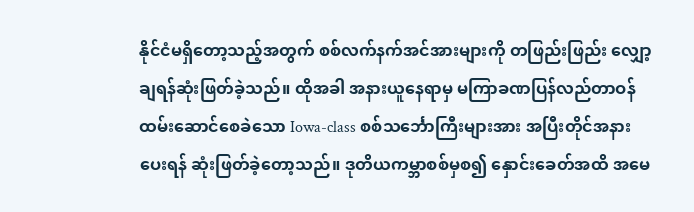နိုင်ငံမရှိတော့သည့်အတွက် စစ်လက်နက်အင်အားများကို တဖြည်းဖြည်း လျှော့ချရန်ဆုံးဖြတ်ခဲ့သည်။ ထိုအခါ အနားယူနေရာမှ မကြာခဏပြန်လည်တာဝန်ထမ်းဆောင်စေခဲသော Iowa-class စစ်သင်္ဘောကြီးများအား အပြီးတိုင်အနားပေးရန် ဆုံးဖြတ်ခဲ့တော့သည်။ ဒုတိယကမ္ဘာစစ်မှစ၍ နှောင်းခေတ်အထိ အမေ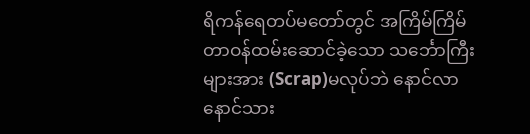ရိကန်ရေတပ်မတော်တွင် အကြိမ်ကြိမ်တာဝန်ထမ်းဆောင်ခဲ့သော သင်္ဘောကြီးများအား (Scrap)မလုပ်ဘဲ နောင်လာနောင်သား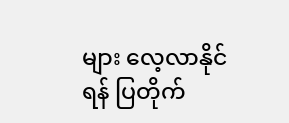များ လေ့လာနိုင်ရန် ပြတိုက်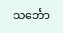သင်္ဘော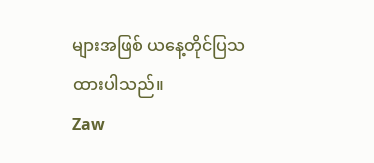များအဖြစ် ယနေ့တိုင်ပြသထားပါသည်။
Zaw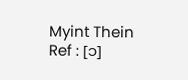Myint Thein
Ref : [၁]